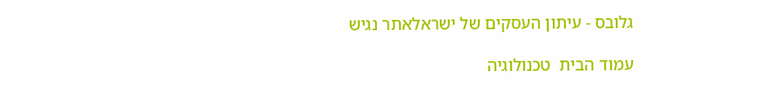גלובס - עיתון העסקים של ישראלאתר נגיש

עמוד הבית  טכנולוגיה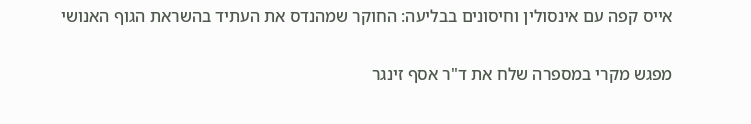אייס קפה עם אינסולין וחיסונים בבליעה: החוקר שמהנדס את העתיד בהשראת הגוף האנושי

מפגש מקרי במספרה שלח את ד"ר אסף זינגר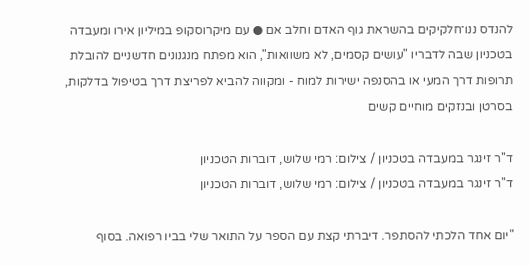להנדס ננו־חלקיקים בהשראת גוף האדם וחלב אם ● עם מיקרוסקופ במיליון אירו ומעבדה בטכניון שבה לדבריו "עושים קסמים, לא משוואות", הוא מפתח מנגנונים חדשניים להובלת תרופות דרך המעי או בהסנפה ישירות למוח - ומקווה להביא לפריצת דרך בטיפול בדלקות, בסרטן ובנזקים מוחיים קשים

ד''ר זינגר במעבדה בטכניון / צילום: רמי שלוש, דוברות הטכניון
ד''ר זינגר במעבדה בטכניון / צילום: רמי שלוש, דוברות הטכניון

"יום אחד הלכתי להסתפר. דיברתי קצת עם הספר על התואר שלי בביו רפואה. בסוף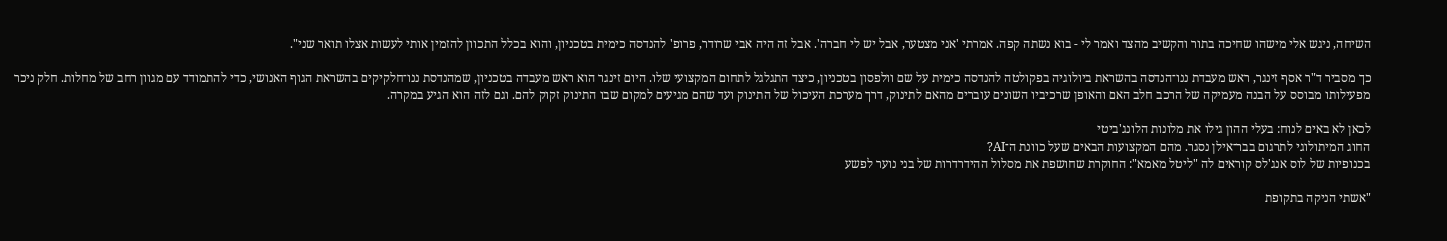השיחה, ניגש אלי מישהו שחיכה בתור והקשיב מהצד ואמר לי - בוא נשתה קפה. אמרתי 'אני מצטער, אבל יש לי חברה'. אבל זה היה אבי שרודר, פרופ' להנדסה כימית בטכניון, והוא בכלל התכוון להזמין אותי לעשות אצלו תואר שני".

כך מסביר ד"ר אסף זינגר, ראש מעבדת ננו־הנדסה בהשראת ביולוגיה בפקולטה להנדסה כימית על שם וולפסון בטכניון, כיצד התגלגל לתחום המקצועי שלו. היום זינגר הוא ראש מעבדה בטכניון, שמהנדסת ננו־חלקיקים בהשראת הגוף האנושי, כדי להתמודד עם מגוון רחב של מחלות. חלק ניכר מפעילותו מבוסס על הבנה מעמיקה של הרכב חלב האם והאופן שרכיביו השונים עוברים מהאם לתינוק, דרך מערכת העיכול של התינוק ועד שהם מגיעים למקום שבו התינוק זקוק להם. וגם לזה הוא הגיע במקרה.

לכאן לא באים לנוח: בעלי ההון גילו את מלונות הלונג'ביטי
החוג המיתולוגי לתרגום בבר־אילן נסגר. מהם המקצועות הבאים שעל כוונת ה־AI?
בכנופיות של לוס אנג'לס קוראים לה "ליטל מאמא": החוקרת שחושפת את מסלול ההידרדרות של בני נוער לפשע

"אשתי הניקה בתקופת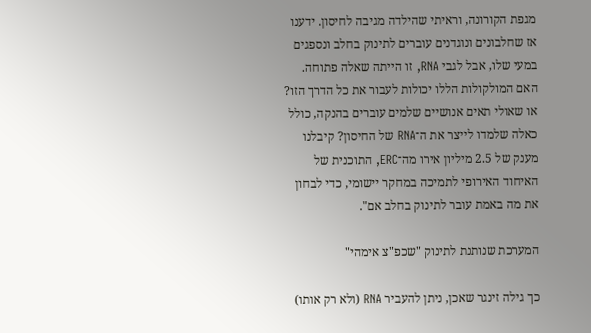מגפת הקורונה, וראיתי שהילדה מגיבה לחיסון. ידענו אז שחלבונים ונוגדנים עוברים לתינוק בחלב ונספגים במעי שלו, אבל לגבי RNA, זו הייתה שאלה פתוחה. האם המולקולות הללו יכולות לעבור את כל הדרך הזו? או שאולי תאים אנושיים שלמים עוברים בהנקה, כולל כאלה שלמדו לייצר את ה־RNA של החיסון? קיבלנו מענק של 2.5 מיליון אירו מה־ERC, התוכנית של האיחוד האירופי לתמיכה במחקר יישומי, כדי לבחון את מה באמת עובר לתינוק בחלב אם".

המערכת שנותנת לתינוק "שכפ"צ אימהי"

כך גילה זינגר שאכן, ניתן להעביר RNA (ולא רק אותו)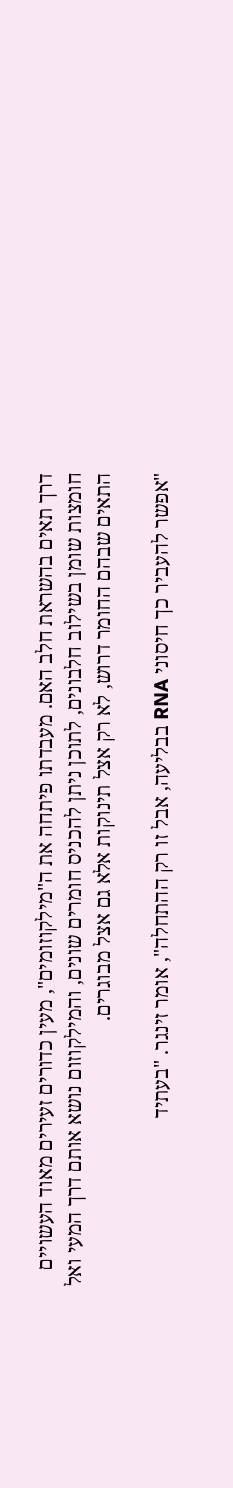דרך תאים בהשראת חלב האם. מעבדתו פיתחה את ה"מילקוזומים", מעין כדורים זעירים מאוד העשויים חומצות שומן בשילוב חלבונים, לתוכן ניתן להכניס חומרים שונים, והמילקוזום נושא אותם דרך המעי ואל התאים שבהם החומר דרוש, לא רק אצל תינוקות אלא גם אצל מבוגרים.

"אפשר להעביר כך חיסוני RNA בבליעה, אבל זו רק ההתחלה", אומר זינגר. "בעתיד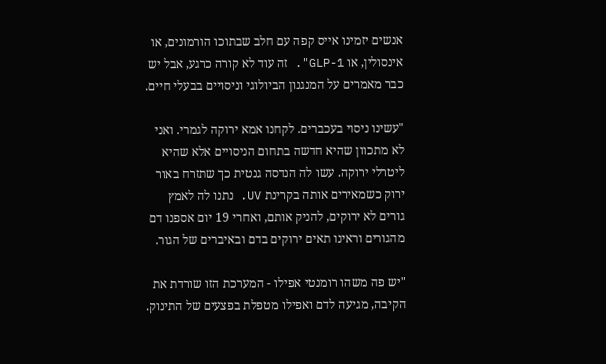אנשים יזמינו אייס קפה עם חלב שבתוכו הורמונים, או אינסולין, או GLP-1". זה עוד לא קורה כרגע, אבל יש כבר מאמרים על המנגנון הביולוגי וניסויים בבעלי חיים.

"עשינו ניסוי בעכברים. לקחנו אמא ירוקה לגמרי. ואני לא מתכוון שהיא חדשה בתחום הניסויים אלא שהיא ליטרלי ירוקה. עשו לה הנדסה גנטית כך שתזרח באור ירוק כשמאירים אותה בקרינת UV. נתנו לה לאמץ גורים לא ירוקים, להניק אותם, ואחרי 19 יום אספנו דם מהגורים וראינו תאים ירוקים בדם ובאיברים של הגור.

"יש פה משהו רומנטי אפילו - המערכת הזו שורדת את הקיבה, מגיעה לדם ואפילו מטפלת בפצעים של התינוק.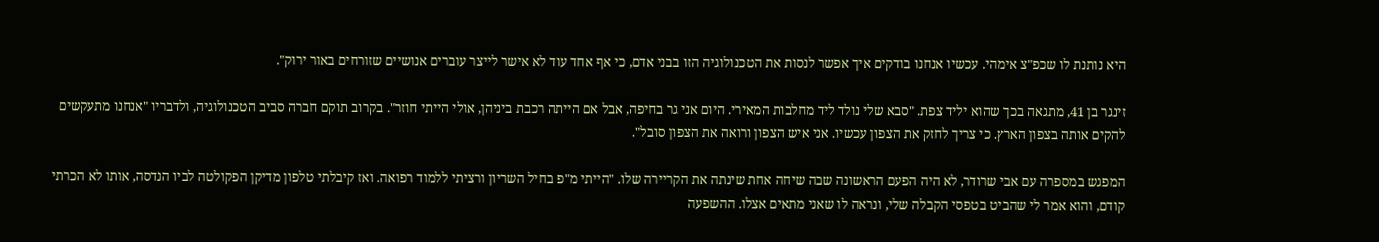היא נותנת לו שכפ"צ אימהי. עכשיו אנחנו בודקים איך אפשר לנסות את הטכנולוגיה הזו בבני אדם, כי אף אחד עוד לא אישר לייצר עוברים אנושיים שזורחים באור ירוק".

זינגר בן 41, מתגאה בכך שהוא יליד צפת. "סבא שלי נולד ליד מחלבות המאירי. היום אני גר בחיפה, אבל אם הייתה רכבת ביניהן, אולי הייתי חוזר". בקרוב תוקם חברה סביב הטכנולוגיה, ולדבריו "אנחנו מתעקשים להקים אותה בצפון הארץ. כי צריך לחזק את הצפון עכשיו. אני איש הצפון ורואה את הצפון סובל".

המפגש במספרה עם אבי שרודר, לא היה הפעם הראשונה שבה שיחה אחת שינתה את הקריירה שלו. "הייתי מ"פ בחיל השריון ורציתי ללמוד רפואה. ואז קיבלתי טלפון מדיקן הפקולטה לביו הנדסה, אותו לא הכרתי קודם, והוא אמר לי שהביט בטפסי הקבלה שלי, ונראה לו שאני מתאים אצלו. ההשפעה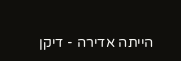הייתה אדירה - דיקן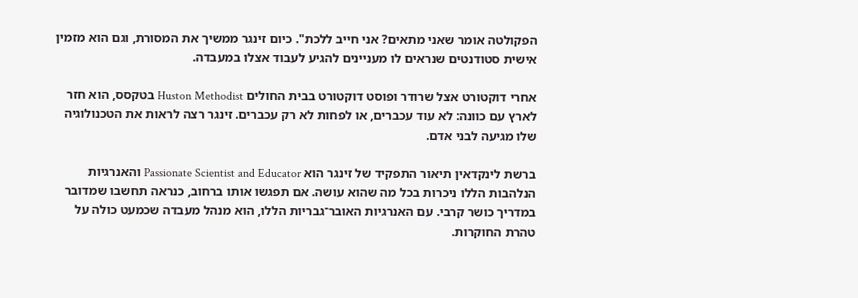הפקולטה אומר שאני מתאים? אני חייב ללכת". כיום זינגר ממשיך את המסורת, וגם הוא מזמין אישית סטודנטים שנראים לו מעניינים להגיע לעבוד אצלו במעבדה.

אחרי דוקטורט אצל שרודר ופוסט דוקטורט בבית החולים Huston Methodist בטקסס, הוא חזר לארץ עם כוונה: לא עוד עכברים, או לפחות לא רק עכברים. זינגר רצה לראות את הטכנולוגיה שלו מגיעה לבני אדם.

ברשת לינקדאין תיאור התפקיד של זינגר הוא Passionate Scientist and Educator והאנרגיות הנלהבות הללו ניכרות בכל מה שהוא עושה. אם תפגשו אותו ברחוב, כנראה תחשבו שמדובר במדריך כושר קרבי. עם האנרגיות האובר־גבריות הללו, הוא מנהל מעבדה שכמעט כולה על טהרת החוקרות.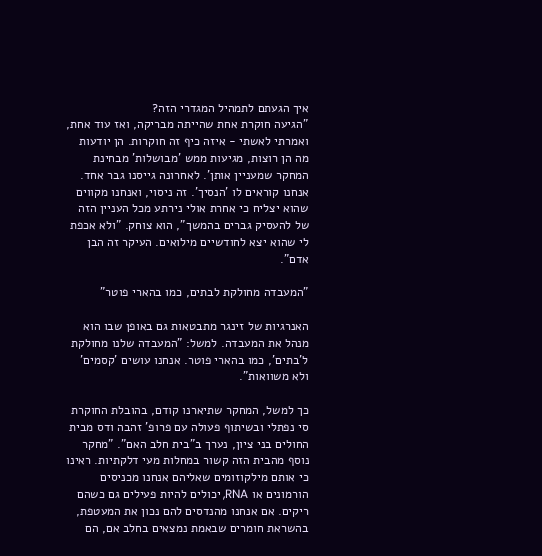איך הגעתם לתמהיל המגדרי הזה?
"הגיעה חוקרת אחת שהייתה מבריקה, ואז עוד אחת, ואמרתי לאשתי - איזה כיף זה חוקרות. הן יודעות מה הן רוצות, מגיעות ממש 'מבושלות' מבחינת המחקר שמעניין אותן'. לאחרונה גייסנו גבר אחד. אנחנו קוראים לו 'הנסיך'. זה ניסוי, ואנחנו מקווים שהוא יצליח כי אחרת אולי נירתע מכל העניין הזה של להעסיק גברים בהמשך", הוא צוחק. "ולא אכפת לי שהוא יצא לחודשיים מילואים. העיקר זה הבן אדם".

"המעבדה מחולקת לבתים, כמו בהארי פוטר"

האנרגיות של זינגר מתבטאות גם באופן שבו הוא מנהל את המעבדה. למשל: "המעבדה שלנו מחולקת ל'בתים', כמו בהארי פוטר. אנחנו עושים 'קסמים' ולא משוואות".

כך למשל, המחקר שתיארנו קודם, בהובלת החוקרת סי נפתלי ובשיתוף פעולה עם פרופ' זהבה ודס מבית החולים בני ציון, נערך ב"בית חלב האם". "מחקר נוסף מהבית הזה קשור במחלות מעי דלקתיות. ראינו כי אותם מילקוזומים שאליהם אנחנו מכניסים הורמונים או RNA, יכולים להיות פעילים גם כשהם ריקים. אם אנחנו מהנדסים להם נכון את המעטפת, בהשראת חומרים שבאמת נמצאים בחלב אם, הם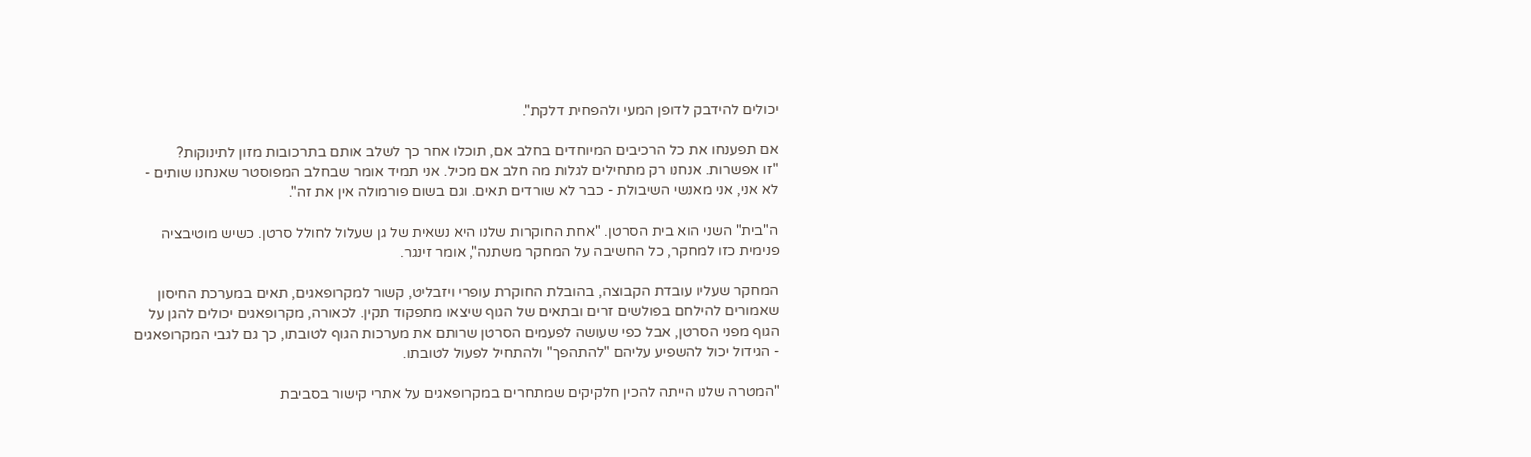יכולים להידבק לדופן המעי ולהפחית דלקת".

אם תפענחו את כל הרכיבים המיוחדים בחלב אם, תוכלו אחר כך לשלב אותם בתרכובות מזון לתינוקות?
"זו אפשרות. אנחנו רק מתחילים לגלות מה חלב אם מכיל. אני תמיד אומר שבחלב המפוסטר שאנחנו שותים - לא אני, אני מאנשי השיבולת - כבר לא שורדים תאים. וגם בשום פורמולה אין את זה".

ה"בית" השני הוא בית הסרטן. "אחת החוקרות שלנו היא נשאית של גן שעלול לחולל סרטן. כשיש מוטיבציה פנימית כזו למחקר, כל החשיבה על המחקר משתנה", אומר זינגר.

המחקר שעליו עובדת הקבוצה, בהובלת החוקרת עופרי ויזבליט, קשור למקרופאגים, תאים במערכת החיסון שאמורים להילחם בפולשים זרים ובתאים של הגוף שיצאו מתפקוד תקין. לכאורה, מקרופאגים יכולים להגן על הגוף מפני הסרטן, אבל כפי שעושה לפעמים הסרטן שרותם את מערכות הגוף לטובתו, כך גם לגבי המקרופאגים - הגידול יכול להשפיע עליהם "להתהפך" ולהתחיל לפעול לטובתו.

"המטרה שלנו הייתה להכין חלקיקים שמתחרים במקרופאגים על אתרי קישור בסביבת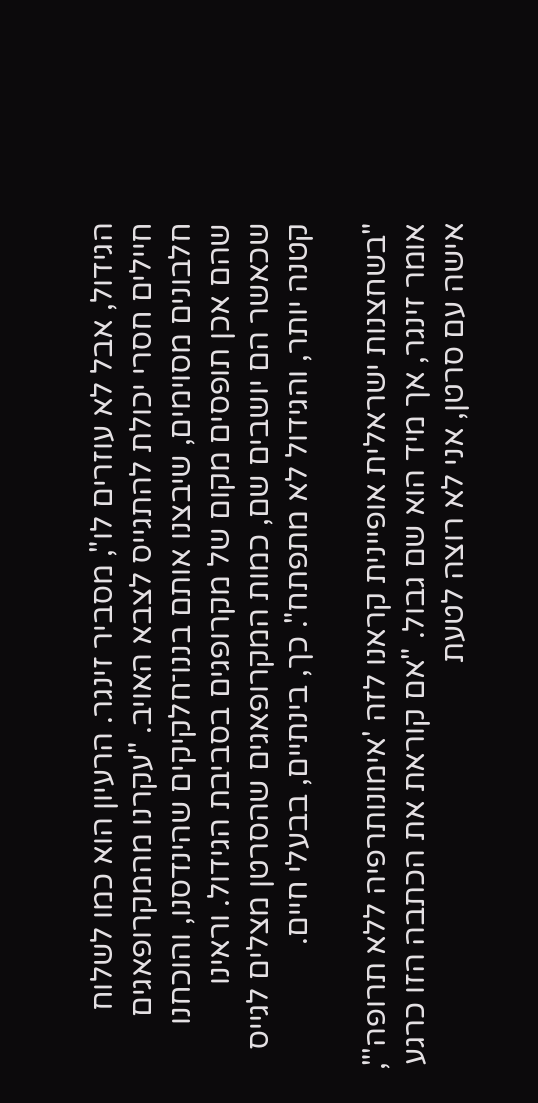הגידול, אבל לא עוזרים לו", מסביר זינגר. הרעיון הוא כמו לשלוח חיילים חסרי יכולת להתגייס לצבא האויב. "עקרנו מהמקרופאגים חלבונים מסוימים, שיבצנו אותם בננו־חלקיקים שהינדסנו, והוכחנו שהם אכן תופסים מקום של מקרופגים בסביבת הגידול. וראינו שכאשר הם יושבים שם, כמות המקרופאגים שהסרטן מצלים לגייס קטנה יותר, והגידול לא מתפתח". כך, בינתיים, בבעלי חיים.

"בשחצנות ישראלית אופיינית קראנו לזה 'אימונותרפיה ללא תרופה'", אומר זינגר, אך מיד הוא שם גבול. "אם קוראת את הכתבה הזו כרגע אישה עם סרטן, אני לא רוצה לטעת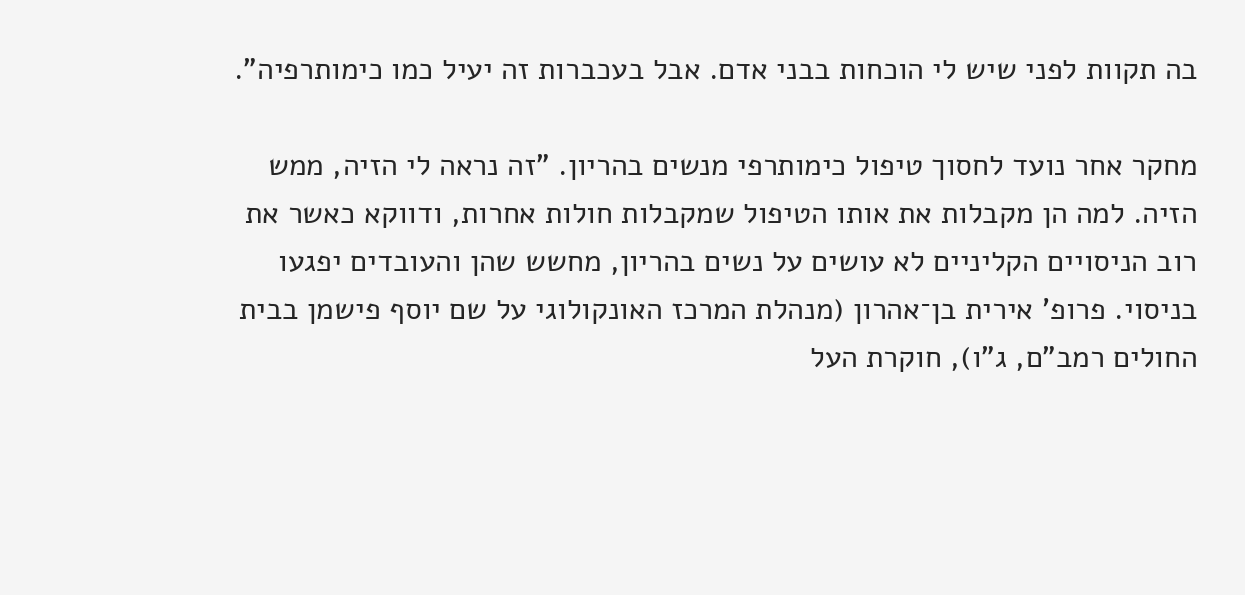בה תקוות לפני שיש לי הוכחות בבני אדם. אבל בעכברות זה יעיל כמו כימותרפיה".

מחקר אחר נועד לחסוך טיפול כימותרפי מנשים בהריון. "זה נראה לי הזיה, ממש הזיה. למה הן מקבלות את אותו הטיפול שמקבלות חולות אחרות, ודווקא כאשר את רוב הניסויים הקליניים לא עושים על נשים בהריון, מחשש שהן והעובדים יפגעו בניסוי. פרופ' אירית בן־אהרון (מנהלת המרכז האונקולוגי על שם יוסף פישמן בבית החולים רמב"ם, ג"ו), חוקרת העל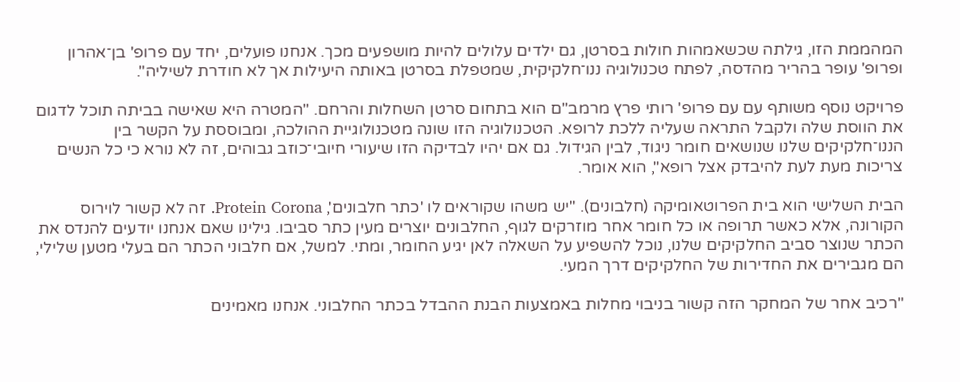המהממת הזו, גילתה שכשאמהות חולות בסרטן, גם ילדים עלולים להיות מושפעים מכך. אנחנו פועלים, יחד עם פרופ' בן־אהרון ופרופ' עופר בהריר מהדסה, לפתח טכנולוגיה ננו־חלקיקית, שמטפלת בסרטן באותה היעילות אך לא חודרת לשיליה".

פרויקט נוסף משותף עם עם פרופ' רותי פרץ מרמב"ם הוא בתחום סרטן השחלות והרחם. "המטרה היא שאישה בביתה תוכל לדגום את הווסת שלה ולקבל התראה שעליה ללכת לרופא. הטכנולוגיה הזו שונה מטכנולוגיית ההולכה, ומבוססת על הקשר בין הננו־חלקיקים שלנו שנושאים חומר ניגוד, לבין הגידול. גם אם יהיו לבדיקה הזו שיעורי חיובי־כוזב גבוהים, זה לא נורא כי כל הנשים צריכות מעת לעת להיבדק אצל רופא", הוא אומר.

הבית השלישי הוא בית הפרוטאומיקה (חלבונים). "יש משהו שקוראים לו 'כתר חלבונים', Protein Corona. זה לא קשור לוירוס הקורונה, אלא כאשר תרופה או כל חומר אחר מוזרקים לגוף, החלבונים יוצרים מעין כתר סביבו. גילינו שאם אנחנו יודעים להנדס את הכתר שנוצר סביב החלקיקים שלנו, נוכל להשפיע על השאלה לאן יגיע החומר, ומתי. למשל, אם חלבוני הכתר הם בעלי מטען שלילי, הם מגבירים את החדירות של החלקיקים דרך המעי.

"רכיב אחר של המחקר הזה קשור בניבוי מחלות באמצעות הבנת ההבדל בכתר החלבוני. אנחנו מאמינים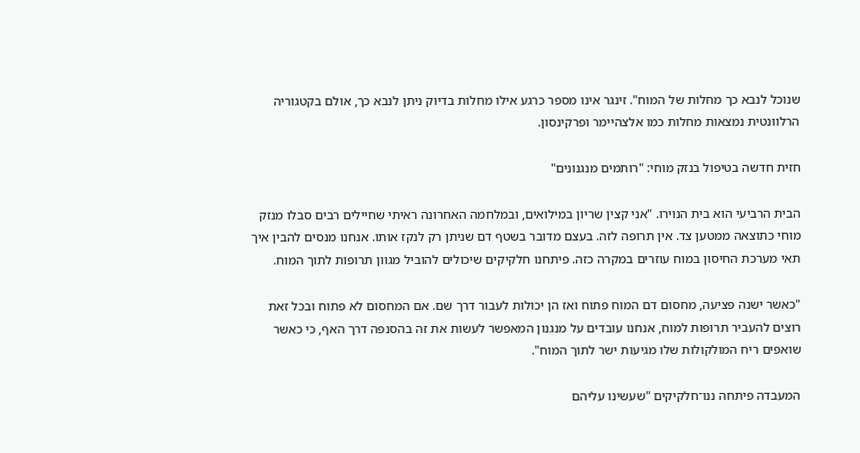שנוכל לנבא כך מחלות של המוח". זינגר אינו מספר כרגע אילו מחלות בדיוק ניתן לנבא כך, אולם בקטגוריה הרלוונטית נמצאות מחלות כמו אלצהיימר ופרקינסון.

חזית חדשה בטיפול בנזק מוחי: "רותמים מנגנונים"

הבית הרביעי הוא בית הנוירו. "אני קצין שריון במילואים, ובמלחמה האחרונה ראיתי שחיילים רבים סבלו מנזק מוחי כתוצאה ממטען צד. אין תרופה לזה. בעצם מדובר בשטף דם שניתן רק לנקז אותו. אנחנו מנסים להבין איך תאי מערכת החיסון במוח עוזרים במקרה כזה. פיתחנו חלקיקים שיכולים להוביל מגוון תרופות לתוך המוח.

"כאשר ישנה פציעה, מחסום דם המוח פתוח ואז הן יכולות לעבור דרך שם. אם המחסום לא פתוח ובכל זאת רוצים להעביר תרופות למוח, אנחנו עובדים על מנגנון המאפשר לעשות את זה בהסנפה דרך האף, כי כאשר שואפים ריח המולקולות שלו מגיעות ישר לתוך המוח".

המעבדה פיתחה ננו־חלקיקים "שעשינו עליהם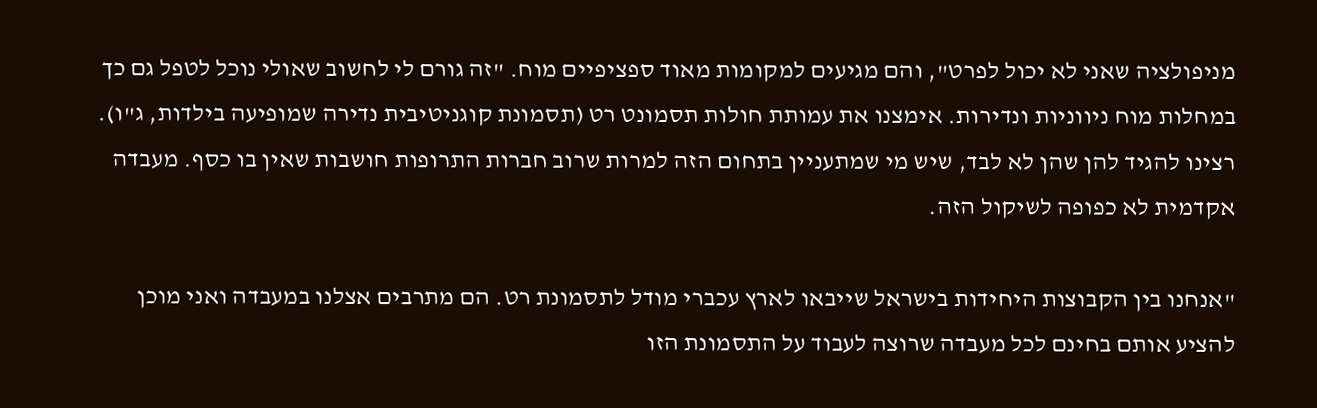מניפולציה שאני לא יכול לפרט", והם מגיעים למקומות מאוד ספציפיים מוח. "זה גורם לי לחשוב שאולי נוכל לטפל גם כך במחלות מוח ניווניות ונדירות. אימצנו את עמותת חולות תסמונט רט (תסמונת קוגניטיבית נדירה שמופיעה בילדות, ג"ו). רצינו להגיד להן שהן לא לבד, שיש מי שמתעניין בתחום הזה למרות שרוב חברות התרופות חושבות שאין בו כסף. מעבדה אקדמית לא כפופה לשיקול הזה.

"אנחנו בין הקבוצות היחידות בישראל שייבאו לארץ עכברי מודל לתסמונת רט. הם מתרבים אצלנו במעבדה ואני מוכן להציע אותם בחינם לכל מעבדה שרוצה לעבוד על התסמונת הזו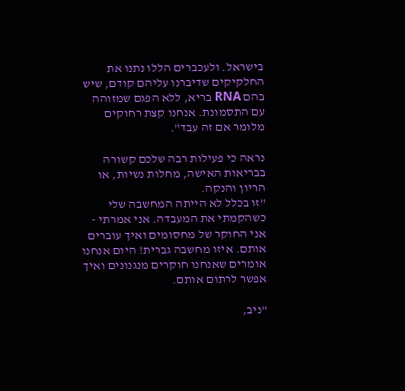בישראל. ולעכברים הללו נתנו את החלקיקים שדיברנו עליהם קודם, שיש בהם RNA בריא, ללא הפגם שמזוהה עם התסמונת. אנחנו קצת רחוקים מלומר אם זה עבד".

נראה כי פעילות רבה שלכם קשורה בבריאות האישה, מחלות נשיות, או הריון והנקה.
"זו בכלל לא הייתה המחשבה שלי כשהקמתי את המעבדה. אני אמרתי - אני החוקר של מחסומים ואיך עוברים אותם. איזו מחשבה גברית! היום אנחנו אומרים שאנחנו חוקרים מנגנונים ואיך אפשר לרתום אותם.

"ניב,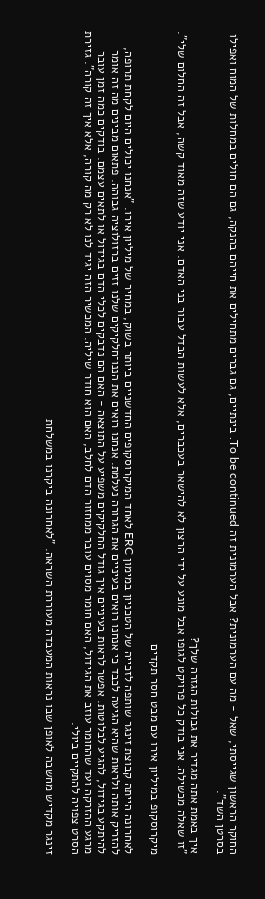החוקר הראשון שגייסתי, שאל - מה עם הערמונית? אבל הערמונית זה To be continued. בינתיים, גם גברים מתחילים את חייהם בהנקה, גם הם חולים במחלות של המוח ואפילו בסרטן השד".

איך באמת אתה מגדיר את גבולות הגזרה שלך?
"זו שאלה מכשילה. אני בודק כל פרויקט לגופו אבל מונע על ידי הרצון לא להישאר בעכברים, אלא לעשות הבדל עבור בני האדם. אני יודע שזה מאוד קשה, אבל זה החלום שלי".

מיקרוסקופ במיליון אירו עם מבט חסר תקדים

לאחרונה הייתה קבוצת זינגר שותפה לזכייה של הטכניון במימון ERC לאחד המיקרוסקופים החדשניים ביותר בשוק, במחיר של מיליון אירו. "אנחנו יכולים היום לקחת תרופה, להזריק אותה ולראות שהיא הגיעה לכבד כי אנחנו רואים בעיניים את הגרורה נעלמת. אנחנו רואים את הננו־חלקיקים שלנו זזים ברזולוציה גבוהה. פתאום מבינים מה זה אומר להיתקע בגידול, להגיע לבלוטות. אפשר לראות בעיניים איך גודל החלקיקים משפיע על התוצאה - האם הם נדבקים לכלי הדם בגידול או לתאים עצמם. בודקים כמה זמן עובר מרגע ההזרקה ועד שהחומר עוזב את הגידול, האם חומר מסוים עובר ממחזור הדם לחלב, האם הוא חודר שיליה. המכשיר הזה יגיד לנו לא רק מה קורה, אלא איך זה קורה". גזירת הסרט צפויה להתקיים ביולי.

זינגר מקדיש מחשבה לאופן שבו נראות המעבדה מעוררת השראה. "לאחרונה ביקרנו במשלחת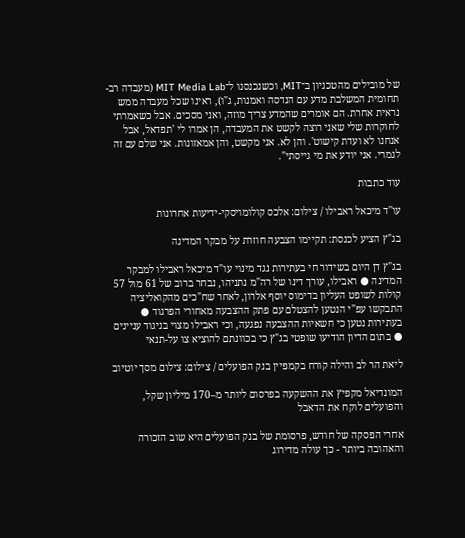של מובילים מהטכניון ב־MIT, וכשנכנסנו ל־MIT Media Lab (מעבדה רב-תחומית המשלבת מדע עם הנדסה ואמנות, ג"ו), ראינו שכל מעבדה ממש נראית אחרת. הם אומרים שהמדע צריך מוזה, ואני מסכים. אבל כשאמרתי לחוקרות שלי שאני רוצה לקשט את המעבדה, הן אמרו לי 'תפדאל, אבל אנחנו לא ועדת קישוט'. והן לא. אני מקשט, והן אמאזונות. אני שלם עם זה לגמרי. אני יודע את מי גייסתי".

עוד כתבות

עו''ד מיכאל ראבילו / צילום: אלכס קולומויסקי-ידיעות אחרונות

בג"ץ הציע לכנסת: תקיימו הצבעה חוזרת על מבקר המדינה

בג"ץ דן היום בשידור חי בעתירות נגד מינוי עו"ד מיכאל ראבילו למבקר המדינה ● ראבילו, עורך דינו של רה"מ נתניהו, נבחר ברוב של 61 מול 57 קולות לשופט העליון בדימוס יוסף אלרון, לאחר שח"כים מהקואליציה התבקשו עפ"י הנטען להצטלם עם פתק ההצבעה מאחורי הפרגוד ● בעתירות נטען כי חשאיות ההצבעה נפגעה, וכי ראבילו מצוי בניגוד עניינים ● בתום הדיון הודיעו שופטי בג"ץ כי בכוונתם להוציא צו על-תנאי

ליאת הר לב והילה קורח בקמפיין בנק הפועלים / צילום: צילום מסך יוטיוב

המונדיאל מקפיץ את ההשקעה בפרסום ליותר מ–170 מיליון שקל, והפועלים לוקח את הדאבל

אחרי הפסקה של חודש, פרסומת של בנק הפועלים היא שוב הזכורה והאהובה ביותר - כך עולה מדירוג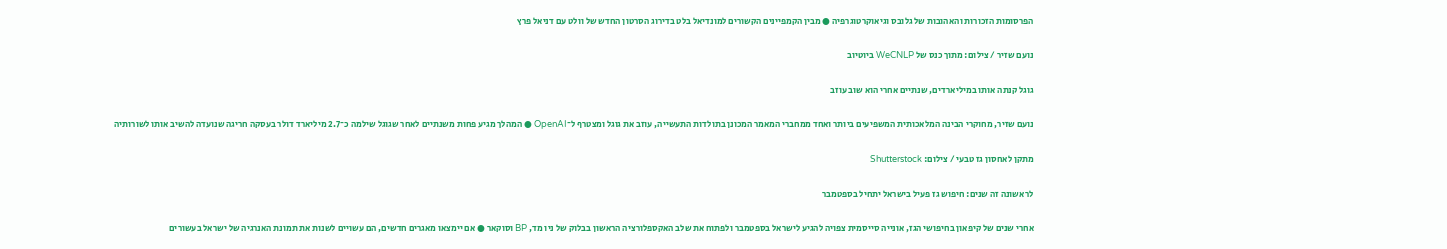הפרסומות הזכורות והאהובות של גלובס וגיאוקרטוגרפיה ● מבין הקמפיינים הקשורים למונדיאל בלט בדירוג הסרטון החדש של וולט עם דניאל פרץ

נועם שזיר / צילום: מתוך כנס של WeCNLP ביוטיוב

גוגל קנתה אותו במיליארדים, שנתיים אחרי הוא שוב עוזב

נועם שזיר, מחוקרי הבינה המלאכותית המשפיעים ביותר ואחד ממחברי המאמר המכונן בתולדות התעשייה, עוזב את גוגל ומצטרף ל־OpenAI ● המהלך מגיע פחות משנתיים לאחר שגוגל שילמה כ־2.7 מיליארד דולר בעסקה חריגה שנועדה להשיב אותו לשורותיה

מתקן לאחסון גז טבעי / צילום: Shutterstock

לראשונה זה שנים: חיפוש גז פעיל בישראל יתחיל בספטמבר

אחרי שנים של קיפאון בחיפושי הגז, אונייה סייסמית צפויה להגיע לישראל בספטמבר ולפתוח את שלב האקספלורציה הראשון בבלוק של ניו מד, BP וסוקאר ● אם יימצאו מאגרים חדשים, הם עשויים לשנות את תמונת האנרגיה של ישראל בעשורים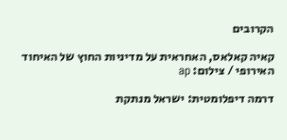הקרובים

קאיה קאלאס, האחראית על מדיניות החוץ של האיחוד האירופי / צילום: ap

דרמה דיפלומטית: ישראל מנתקת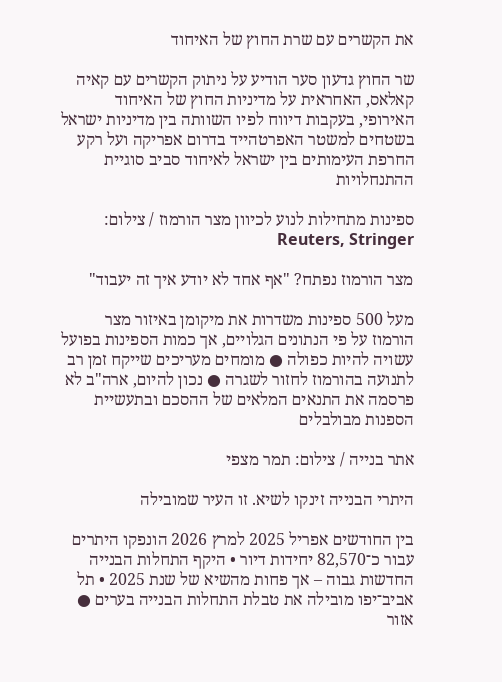את הקשרים עם שרת החוץ של האיחוד

שר החוץ גדעון סער הודיע על ניתוק הקשרים עם קאיה קאלאס, האחראית על מדיניות החוץ של האיחוד האירופי, בעקבות דיווח לפיו השוותה בין מדיניות ישראל בשטחים למשטר האפרטהייד בדרום אפריקה ועל רקע החרפת העימותים בין ישראל לאיחוד סביב סוגיית ההתנחלויות

ספינות מתחילות לנוע לכיוון מצר הורמוז / צילום: Reuters, Stringer

מצר הורמוז נפתח? "אף אחד לא יודע איך זה יעבוד"

מעל 500 ספינות משדרות את מיקומן באיזור מצר הורמוז על פי הנתונים הגלויים, אך כמות הספינות בפועל עשויה להיות כפולה ● מומחים מעריכים שייקח זמן רב לתנועה בהורמוז לחזור לשגרה ● נכון להיום, ארה"ב לא פרסמה את התנאים המלאים של ההסכם ובתעשיית הספנות מבולבלים

אתר בנייה / צילום: תמר מצפי

היתרי הבנייה זינקו לשיא. זו העיר שמובילה

בין החודשים אפריל 2025 למרץ 2026 הונפקו היתרים עבור כ־82,570 יחידות דיור • היקף התחלות הבנייה החדשות גבוה – אך פחות מהשיא של שנת 2025 • תל אביב־יפו מובילה את טבלת התחלות הבנייה בערים ● אזור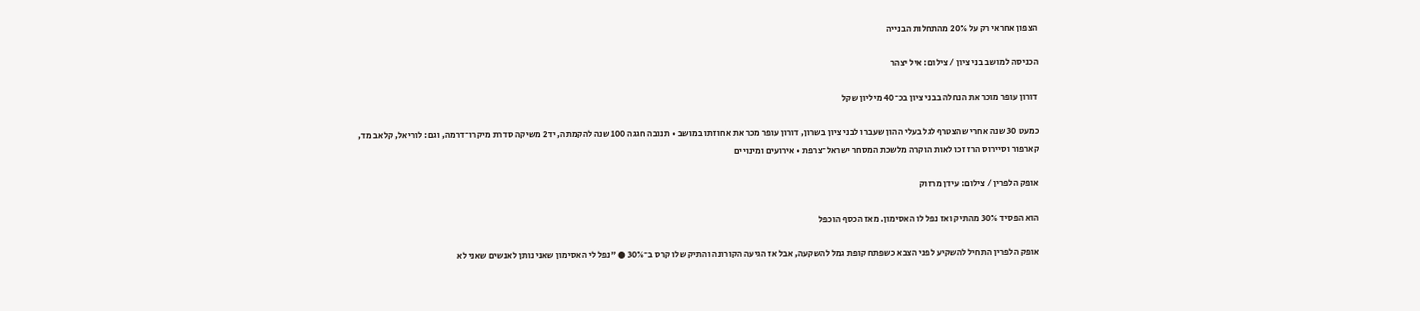הצפון אחראי רק על 20% מהתחלות הבנייה

הכניסה למושב בני ציון / צילום: איל יצהר

דורון עופר מוכר את הנחלה בבני ציון בכ־40 מיליון שקל

כמעט 30 שנה אחרי שהצטרף לגל בעלי ההון שעברו לבני ציון בשרון, דורון עופר מכר את אחוזתו במושב • תנובה חגגה 100 שנה להקמתה, יד2 משיקה סדרת מיקרו־דרמה, וגם: לוריאל, קלאב מד, קארפור וסיירוס הרז זכו לאות הוקרה מלשכת המסחר ישראל־צרפת • אירועים ומינויים

אופק הלפרין / צילום: עידן מרזוק

הוא הפסיד 30% מהתיק ואז נפל לו האסימון. מאז הכסף הוכפל

אופק הלפרין התחיל להשקיע לפני הצבא כשפתח קופת גמל להשקעה, אבל אז הגיעה הקורונה והתיק שלו קרס ב־30% ● "נפל לי האסימון שאני נותן לאנשים שאני לא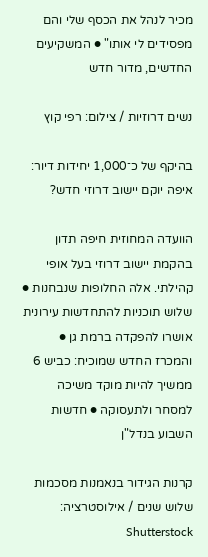מכיר לנהל את הכסף שלי והם מפסידים לי אותו" ● המשקיעים החדשים, מדור חדש

נשים דרוזיות / צילום: רפי קוץ

בהיקף של כ־1,000 יחידות דיור: איפה יוקם יישוב דרוזי חדש?

הוועדה המחוזית חיפה תדון בהקמת יישוב דרוזי בעל אופי קהילתי. אלה החלופות שנבחנות ● שלוש תוכניות להתחדשות עירונית אושרו להפקדה ברמת גן ● והמכרז החדש שמוכיח: כביש 6 ממשיך להיות מוקד משיכה למסחר ולתעסוקה ● חדשות השבוע בנדל"ן

קרנות הגידור בנאמנות מסכמות שלוש שנים / אילוסטרציה: Shutterstock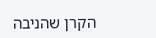הקרן שהניבה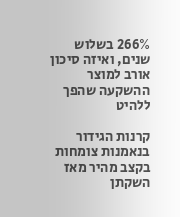266% בשלוש שנים, ואיזה סיכון אורב למוצר ההשקעה שהפך ללהיט

קרנות הגידור בנאמנות צומחות בקצב מהיר מאז השקתן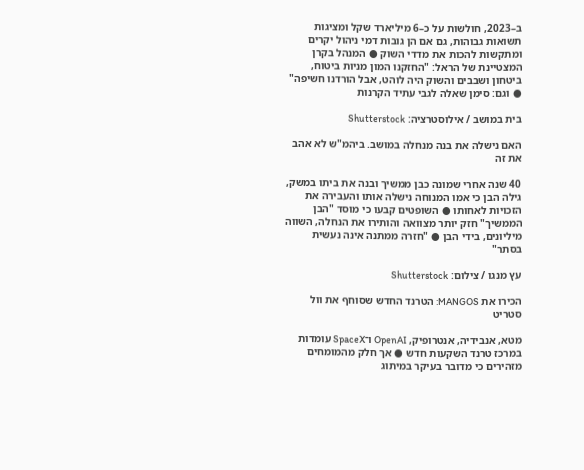ב–2023, חולשות על כ–6 מיליארד שקל ומציגות תשואות גבוהות, גם אם הן גובות דמי ניהול יקרים ומתקשות להכות את מדדי השוק ● המנהל בקרן המצטיינת של הראל: "החזקנו המון מניות ביטוח, ביטחון ושבבים והשוק היה לוהט, אבל הורדנו חשיפה" ● וגם: סימן שאלה לגבי עתיד הקרנות

בית במושב / אילוסטרציה: Shutterstock

האם נישלה את בנה מנחלה במושב. ביהמ"ש לא אהב את זה

40 שנה אחרי שמונה כבן ממשיך ובנה את ביתו במשק, גילה הבן כי אמו המנוחה נישלה אותו והעבירה את הזכויות לאחותו ● השופטים קבעו כי מוסד "הבן הממשיך" חזק יותר מצוואה והותירו את הנחלה, השווה מיליונים, בידי הבן ● "חזרה ממתנה אינה נעשית בסתר"

עץ מנגו / צילום: Shutterstock

הכירו את MANGOS: הטרנד החדש שסוחף את וול סטריט

מטא, אנבידיה, אנטרופיק, OpenAI ו־SpaceX עומדות במרכז טרנד השקעות חדש ● אך חלק מהמומחים מזהירים כי מדובר בעיקר במיתוג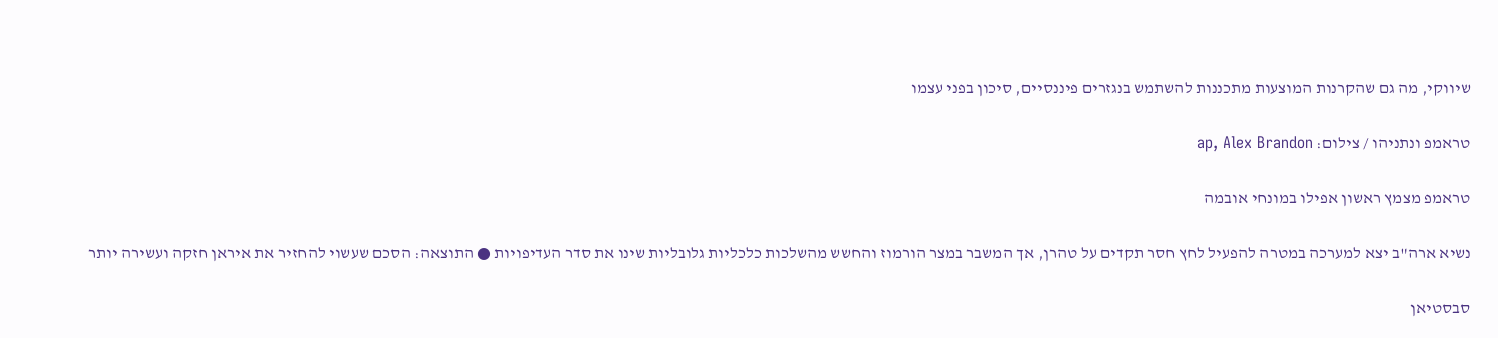שיווקי, מה גם שהקרנות המוצעות מתכננות להשתמש בנגזרים פיננסיים, סיכון בפני עצמו

טראמפ ונתניהו / צילום: ap, Alex Brandon

טראמפ מצמץ ראשון אפילו במונחי אובמה

נשיא ארה"ב יצא למערכה במטרה להפעיל לחץ חסר תקדים על טהרן, אך המשבר במצר הורמוז והחשש מהשלכות כלכליות גלובליות שינו את סדר העדיפויות ● התוצאה: הסכם שעשוי להחזיר את איראן חזקה ועשירה יותר

סבסטיאן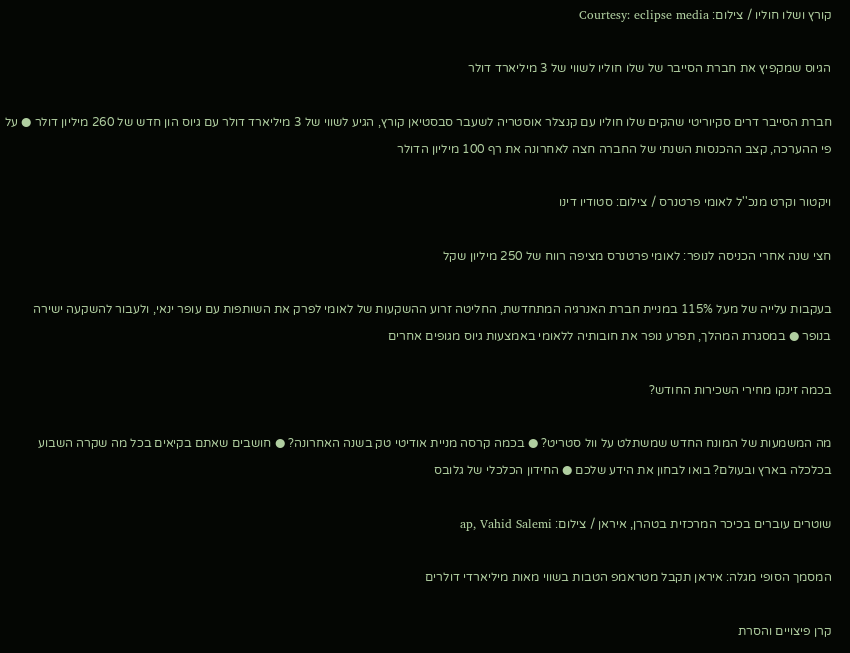קורץ ושלו חוליו / צילום: Courtesy: eclipse media

הגיוס שמקפיץ את חברת הסייבר של שלו חוליו לשווי של 3 מיליארד דולר

חברת הסייבר דרים סקיוריטי שהקים שלו חוליו עם קנצלר אוסטריה לשעבר סבסטיאן קורץ, הגיע לשווי של 3 מיליארד דולר עם גיוס הון חדש של 260 מיליון דולר ● על פי ההערכה, קצב ההכנסות השנתי של החברה חצה לאחרונה את רף 100 מיליון הדולר

ויקטור וקרט מנכ''ל לאומי פרטנרס / צילום: סטודיו דינו

חצי שנה אחרי הכניסה לנופר: לאומי פרטנרס מציפה רווח של 250 מיליון שקל

בעקבות עלייה של מעל 115% במניית חברת האנרגיה המתחדשת, החליטה זרוע ההשקעות של לאומי לפרק את השותפות עם עופר ינאי, ולעבור להשקעה ישירה בנופר ● במסגרת המהלך, תפרע נופר את חובותיה ללאומי באמצעות גיוס מגופים אחרים

בכמה זינקו מחירי השכירות החודש?

מה המשמעות של המונח החדש שמשתלט על וול סטריט? ● בכמה קרסה מניית אודיטי טק בשנה האחרונה? ● חושבים שאתם בקיאים בכל מה שקרה השבוע בכלכלה בארץ ובעולם? בואו לבחון את הידע שלכם ● החידון הכלכלי של גלובס

שוטרים עוברים בכיכר המרכזית בטהרן, איראן / צילום: ap, Vahid Salemi

המסמך הסופי מגלה: איראן תקבל מטראמפ הטבות בשווי מאות מיליארדי דולרים

קרן פיצויים והסרת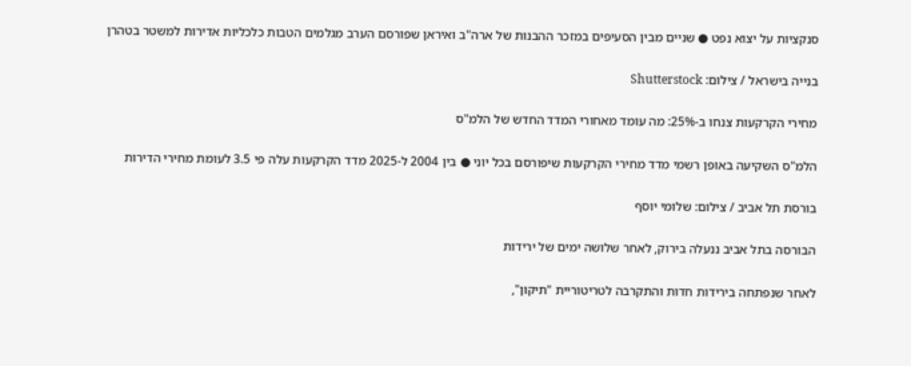סנקציות על יצוא נפט ● שניים מבין הסעיפים במזכר ההבנות של ארה"ב ואיראן שפורסם הערב מגלמים הטבות כלכליות אדירות למשטר בטהרן

בנייה בישראל / צילום: Shutterstock

מחירי הקרקעות צנחו ב-25%: מה עומד מאחורי המדד החדש של הלמ"ס

הלמ"ס השקיעה באופן רשמי מדד מחירי הקרקעות שיפורסם בכל יוני ● בין 2004 ל-2025 מדד הקרקעות עלה פי 3.5 לעומת מחירי הדירות

בורסת תל אביב / צילום: שלומי יוסף

הבורסה בתל אביב ננעלה בירוק, לאחר שלושה ימים של ירידות

לאחר שנפתחה בירידות חדות והתקרבה לטריטוריית "תיקון",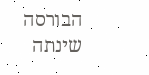הבורסה שינתה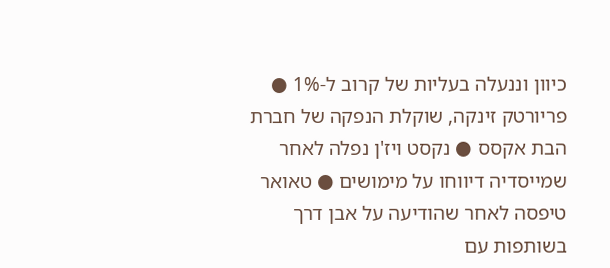כיוון וננעלה בעליות של קרוב ל-1% ● פריורטק זינקה, שוקלת הנפקה של חברת הבת אקסס ● נקסט ויז'ן נפלה לאחר שמייסדיה דיווחו על מימושים ● טאואר טיפסה לאחר שהודיעה על אבן דרך בשותפות עם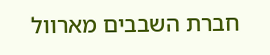חברת השבבים מארוול